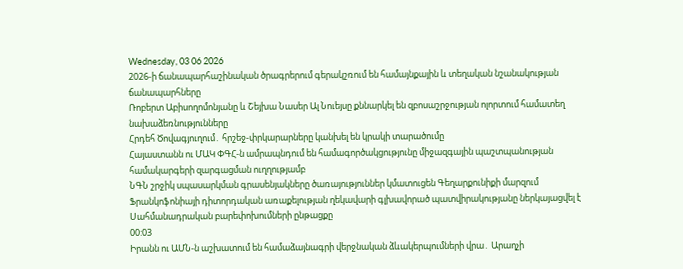Wednesday, 03 06 2026
2026-ի ճանապարհաշինական ծրագրերում գերակշռում են համայնքային և տեղական նշանակության ճանապարհները
Ռոբերտ Աբիսողոմոնյանը և Շեյխա Նասեր Ալ Նուեյսը քննարկել են զբոսաշրջության ոլորտում համատեղ նախաձեռնությունները
Հրդեհ Ծովագյուղում․ հրշեջ-փրկարարները կանխել են կրակի տարածումը
Հայաստանն ու ՄԱԿ ՓԳՀ-ն ամրապնդում են համագործակցությունը միջազգային պաշտպանության համակարգերի զարգացման ուղղությամբ
ՆԳՆ շրջիկ սպասարկման գրասենյակները ծառայություններ կմատուցեն Գեղարքունիքի մարզում
Ֆրանկոֆոնիայի դիտորդական առաքելության ղեկավարի գլխավորած պատվիրակությանը ներկայացվել է Սահմանադրական բարեփոխումների ընթացքը
00:03
Իրանն ու ԱՄՆ-ն աշխատում են համաձայնագրի վերջնական ձևակերպումների վրա․ Արաղչի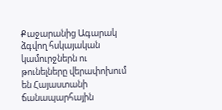Քաջարանից Ագարակ ձգվող հսկայական կամուրջներն ու թունելները վերափոխում են Հայաստանի ճանապարհային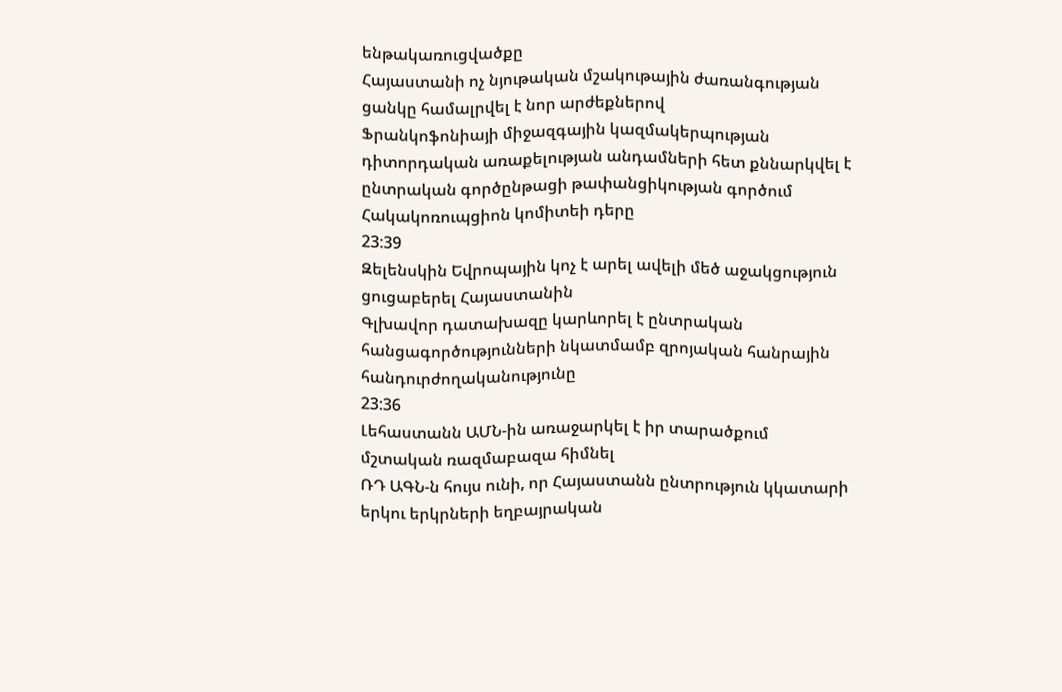ենթակառուցվածքը
Հայաստանի ոչ նյութական մշակութային ժառանգության ցանկը համալրվել է նոր արժեքներով
Ֆրանկոֆոնիայի միջազգային կազմակերպության դիտորդական առաքելության անդամների հետ քննարկվել է ընտրական գործընթացի թափանցիկության գործում Հակակոռուպցիոն կոմիտեի դերը
23:39
Զելենսկին Եվրոպային կոչ է արել ավելի մեծ աջակցություն ցուցաբերել Հայաստանին
Գլխավոր դատախազը կարևորել է ընտրական հանցագործությունների նկատմամբ զրոյական հանրային հանդուրժողականությունը
23:36
Լեհաստանն ԱՄՆ-ին առաջարկել է իր տարածքում մշտական ռազմաբազա հիմնել
ՌԴ ԱԳՆ-ն հույս ունի, որ Հայաստանն ընտրություն կկատարի երկու երկրների եղբայրական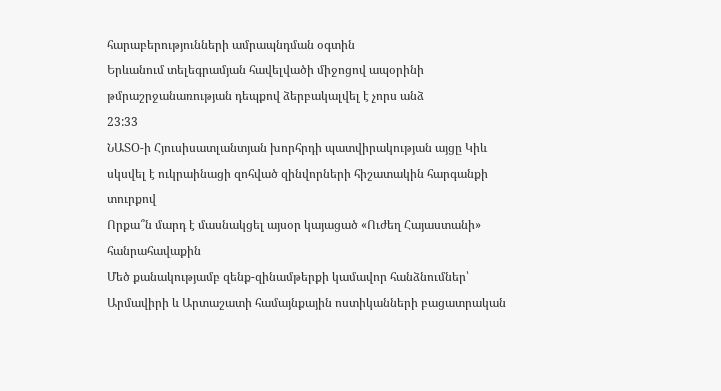հարաբերությունների ամրապնդման օգտին
Երևանում տելեգրամյան հավելվածի միջոցով ապօրինի թմրաշրջանառության դեպքով ձերբակալվել է չորս անձ
23:33
ՆԱՏՕ-ի Հյուսիսատլանտյան խորհրդի պատվիրակության այցը Կիև սկսվել է ուկրաինացի զոհված զինվորների հիշատակին հարգանքի տուրքով
Որքա՞ն մարդ է մասնակցել այսօր կայացած «Ուժեղ Հայաստանի» հանրահավաքին
Մեծ քանակությամբ զենք-զինամթերքի կամավոր հանձնումներ՝ Արմավիրի և Արտաշատի համայնքային ոստիկանների բացատրական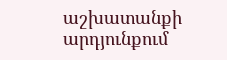աշխատանքի արդյունքում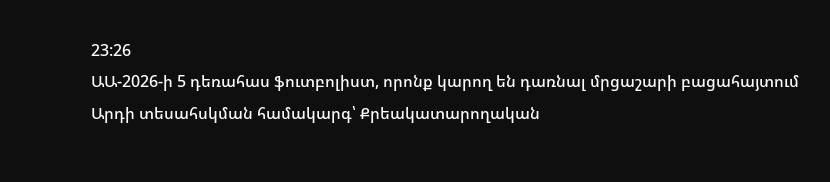23:26
ԱԱ-2026-ի 5 դեռահաս ֆուտբոլիստ, որոնք կարող են դառնալ մրցաշարի բացահայտում
Արդի տեսահսկման համակարգ՝ Քրեակատարողական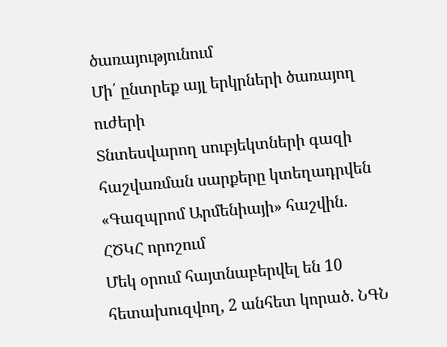ծառայությունում
Մի՛ ընտրեք այլ երկրների ծառայող ուժերի
Տնտեսվարող սուբյեկտների գազի հաշվառման սարքերը կտեղադրվեն «Գազպրոմ Արմենիայի» հաշվին. ՀԾԿՀ որոշում
Մեկ օրում հայտնաբերվել են 10 հետախուզվող, 2 անհետ կորած. ՆԳՆ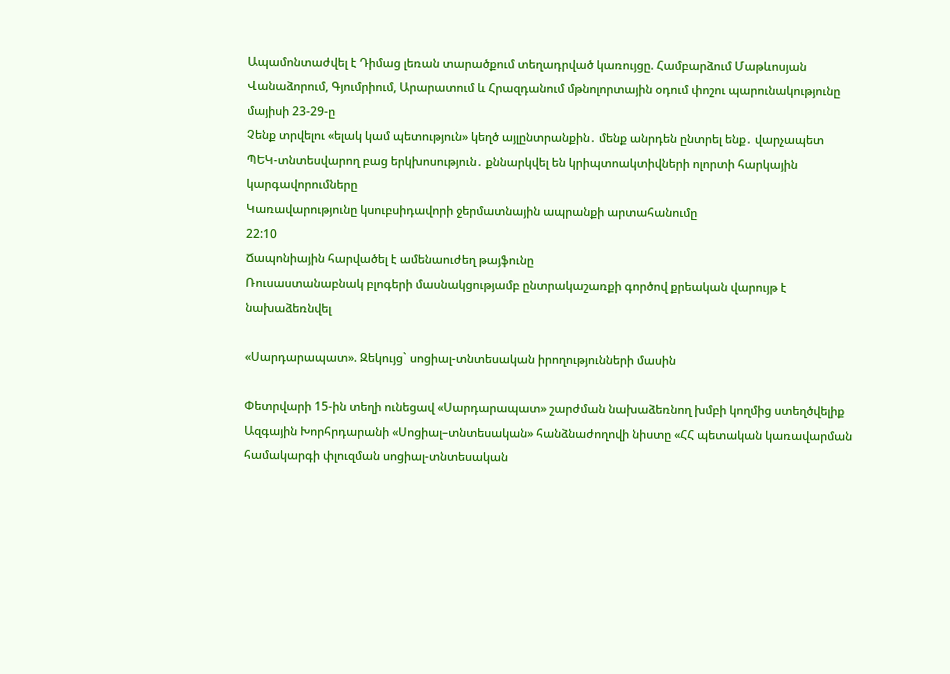Ապամոնտաժվել է Դիմաց լեռան տարածքում տեղադրված կառույցը. Համբարձում Մաթևոսյան
Վանաձորում, Գյումրիում, Արարատում և Հրազդանում մթնոլորտային օդում փոշու պարունակությունը մայիսի 23-29-ը
Չենք տրվելու «ելակ կամ պետություն» կեղծ այլընտրանքին․ մենք անրդեն ընտրել ենք․ վարչապետ
ՊԵԿ-տնտեսվարող բաց երկխոսություն․ քննարկվել են կրիպտոակտիվների ոլորտի հարկային կարգավորումները
Կառավարությունը կսուբսիդավորի ջերմատնային ապրանքի արտահանումը
22:10
Ճապոնիային հարվածել է ամենաուժեղ թայֆունը
Ռուսաստանաբնակ բլոգերի մասնակցությամբ ընտրակաշառքի գործով քրեական վարույթ է նախաձեռնվել

«Սարդարապատ». Զեկույց` սոցիալ-տնտեսական իրողությունների մասին

Փետրվարի 15-ին տեղի ունեցավ «Սարդարապատ» շարժման նախաձեռնող խմբի կողմից ստեղծվելիք Ազգային Խորհրդարանի «Սոցիալ–տնտեսական» հանձնաժողովի նիստը «ՀՀ պետական կառավարման համակարգի փլուզման սոցիալ-տնտեսական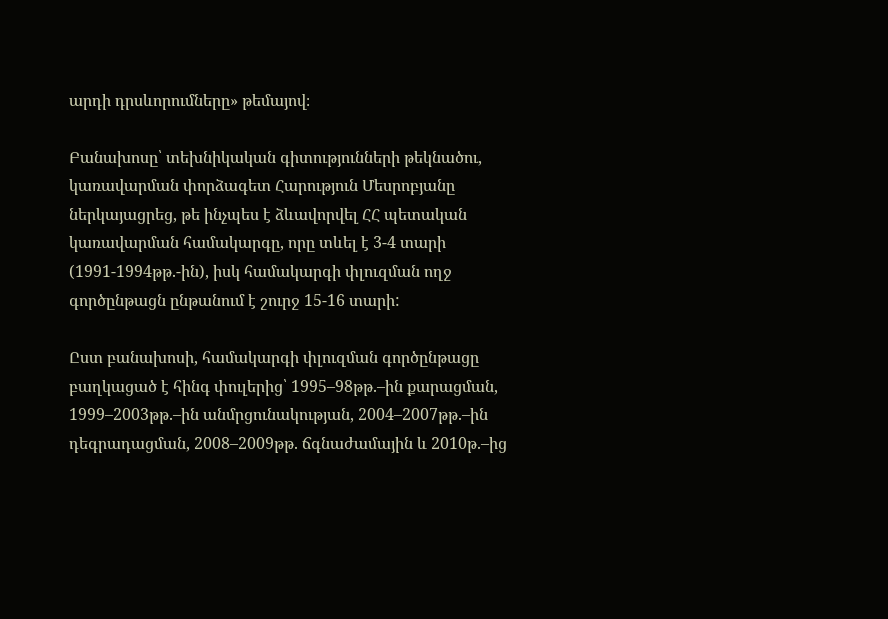արդի դրսևորումները» թեմայով։

Բանախոսը՝ տեխնիկական գիտությունների թեկնածու, կառավարման փորձագետ Հարություն Մեսրոբյանը ներկայացրեց, թե ինչպես է ձևավորվել ՀՀ պետական կառավարման համակարգը, որը տևել է 3-4 տարի (1991-1994թթ.-ին), իսկ համակարգի փլուզման ողջ գործընթացն ընթանում է շուրջ 15-16 տարի:

Ըստ բանախոսի, համակարգի փլուզման գործընթացը բաղկացած է հինգ փուլերից՝ 1995–98թթ.–ին քարացման, 1999–2003թթ.–ին անմրցունակության, 2004–2007թթ.–ին դեգրադացման, 2008–2009թթ. ճգնաժամային և 2010թ.–ից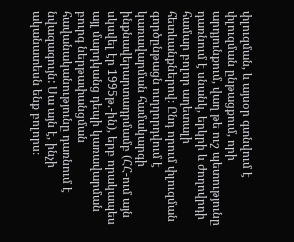փլուզման, և այսօր գտնվում է փլուզման ընթացքում, որի արդյունքում, վաղ թե ուշ պետությունը դառնում է սնանկ, երկրի և ժողովրդի համար բոլոր աղետալի հետևանքներով։ Ընդ որում փլուզման գործընթացն ուղղորդվում է կառավարման համակարգի ինքնավերարտադրմամբ (ՀՀ-ում այն սկսվել էր 1995թ.-ին), երբ որակապես այլ մարդկանց դեպի կառավարման բուրգ ներթափանցման հավանականությունը դառնում է նվազագույն: Սա այն է, ինչի ականատեսն ենք բոլորս։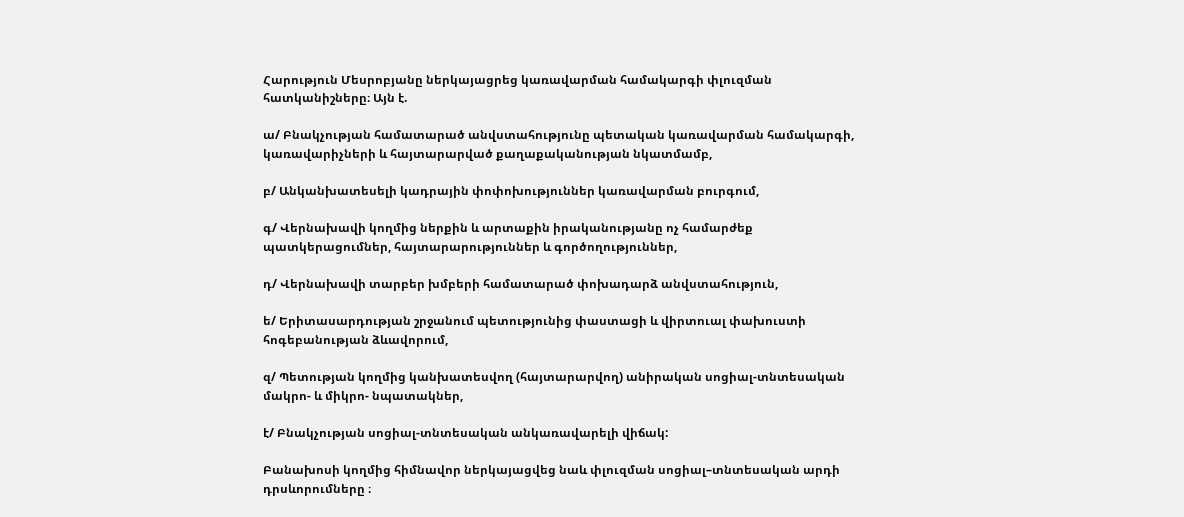Հարություն Մեսրոբյանը ներկայացրեց կառավարման համակարգի փլուզման հատկանիշները։ Այն է.

ա/ Բնակչության համատարած անվստահությունը պետական կառավարման համակարգի, կառավարիչների և հայտարարված քաղաքականության նկատմամբ,

բ/ Անկանխատեսելի կադրային փոփոխություններ կառավարման բուրգում,

գ/ Վերնախավի կողմից ներքին և արտաքին իրականությանը ոչ համարժեք պատկերացումներ, հայտարարություններ և գործողություններ,

դ/ Վերնախավի տարբեր խմբերի համատարած փոխադարձ անվստահություն,

ե/ Երիտասարդության շրջանում պետությունից փաստացի և վիրտուալ փախուստի հոգեբանության ձևավորում,

զ/ Պետության կողմից կանխատեսվող (հայտարարվող) անիրական սոցիալ-տնտեսական մակրո- և միկրո- նպատակներ,

է/ Բնակչության սոցիալ-տնտեսական անկառավարելի վիճակ:

Բանախոսի կողմից հիմնավոր ներկայացվեց նաև փլուզման սոցիալ–տնտեսական արդի դրսևորումները ։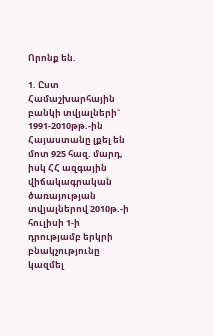Որոնք են.

1. Ըստ Համաշխարհային բանկի տվյալների` 1991-2010թթ.-ին Հայաստանը լքել են մոտ 925 հազ. մարդ, իսկ ՀՀ ազգային վիճակագրական ծառայության տվյալներով 2010թ.-ի հուլիսի 1-ի դրությամբ երկրի բնակչությունը կազմել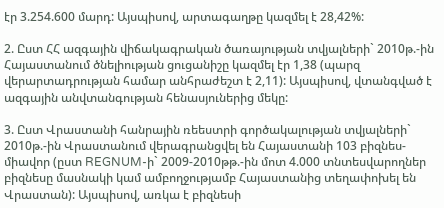էր 3.254.600 մարդ: Այսպիսով, արտագաղթը կազմել է 28,42%:

2. Ըստ ՀՀ ազգային վիճակագրական ծառայության տվյալների` 2010թ.-ին Հայաստանում ծնելիության ցուցանիշը կազմել էր 1,38 (պարզ վերարտադրության համար անհրաժեշտ է 2,11): Այսպիսով, վտանգված է ազգային անվտանգության հենասյուներից մեկը:

3. Ըստ Վրաստանի հանրային ռեեստրի գործակալության տվյալների` 2010թ.-ին Վրաստանում վերագրանցվել են Հայաստանի 103 բիզնես-միավոր (ըստ REGNUM-ի` 2009-2010թթ.-ին մոտ 4.000 տնտեսվարողներ բիզնեսը մասնակի կամ ամբողջությամբ Հայաստանից տեղափոխել են Վրաստան): Այսպիսով, առկա է բիզնեսի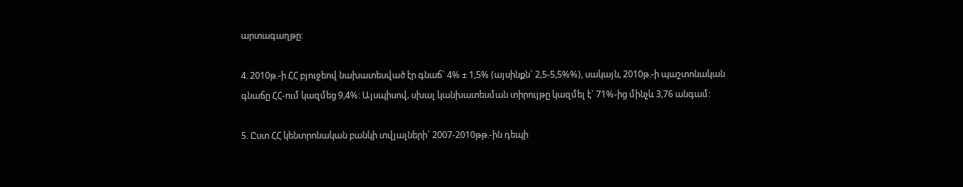արտագաղթը:

4. 2010թ.-ի ՀՀ բյուջեով նախատեսված էր գնաճ` 4% ± 1,5% (այսինքն` 2,5-5,5%%), սակայն, 2010թ.-ի պաշտոնական գնաճը ՀՀ-ում կազմեց 9,4%: Այսպիսով, սխալ կանխատեսման տիրույթը կազմել է` 71%-ից մինչև 3,76 անգամ:

5. Ըստ ՀՀ կենտրոնական բանկի տվյալների` 2007-2010թթ.-ին դեպի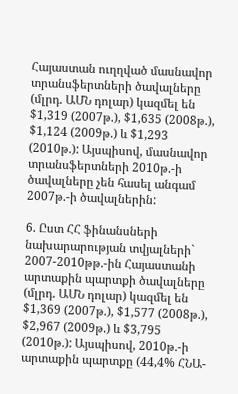Հայաստան ուղղված մասնավոր տրանսֆերտների ծավալները (մլրդ. ԱՄՆ դոլար) կազմել են $1,319 (2007թ.), $1,635 (2008թ.), $1,124 (2009թ.) և $1,293 (2010թ.): Այսպիսով, մասնավոր տրանսֆերտների 2010թ.-ի ծավալները չեն հասել անգամ 2007թ.-ի ծավալներին:

6. Ըստ ՀՀ ֆինանսների նախարարության տվյալների` 2007-2010թթ.-ին Հայաստանի արտաքին պարտքի ծավալները (մլրդ. ԱՄՆ դոլար) կազմել են $1,369 (2007թ.), $1,577 (2008թ.), $2,967 (2009թ.) և $3,795 (2010թ.): Այսպիսով, 2010թ.-ի արտաքին պարտքը (44,4% ՀՆԱ-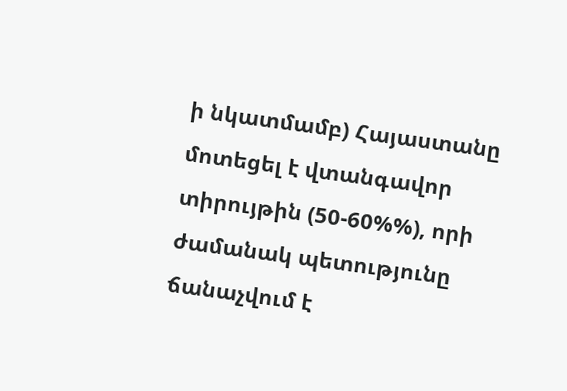ի նկատմամբ) Հայաստանը մոտեցել է վտանգավոր տիրույթին (50-60%%), որի ժամանակ պետությունը ճանաչվում է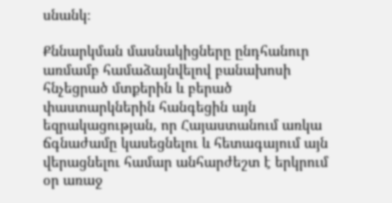սնանկ։

Քննարկման մասնակիցները ընդհանուր առմամբ համաձայնվելով բանախոսի հնչեցրած մտքերին և բերած փաստարկներին հանգեցին այն եզրակացության, որ Հայաստանում առկա ճգնաժամը կասեցնելու և հետագայում այն վերացնելու համար անհարժեշտ է երկրում օր առաջ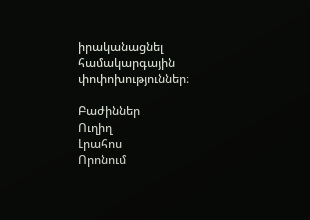իրականացնել համակարգային փոփոխություններ։

Բաժիններ
Ուղիղ
Լրահոս
Որոնում